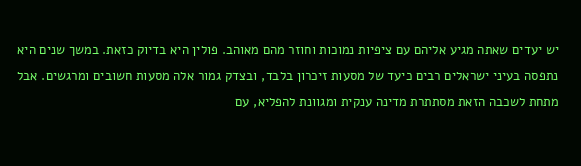יש יעדים שאתה מגיע אליהם עם ציפיות נמוכות וחוזר מהם מאוהב. פולין היא בדיוק כזאת. במשך שנים היא נתפסה בעיני ישראלים רבים כיעד של מסעות זיכרון בלבד, ובצדק גמור אלה מסעות חשובים ומרגשים. אבל מתחת לשכבה הזאת מסתתרת מדינה ענקית ומגוונת להפליא, עם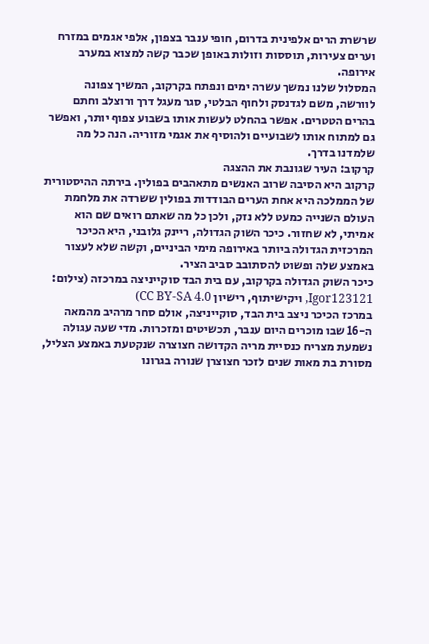שרשרת הרים אלפינית בדרום, חופי ענבר בצפון, אלפי אגמים במזרח וערים צעירות, תוססות וזולות באופן שכבר קשה למצוא במערב אירופה.
המסלול שלנו נמשך עשרה ימים ונפתח בקרקוב, המשיך צפונה לוורשה, משם לגדנסק ולחוף הבלטי, סגר מעגל דרך ורוצלב וחתם בהרים הטטרים. אפשר בהחלט לעשות אותו בשבוע צפוף יותר, ואפשר גם למתוח אותו לשבועיים ולהוסיף את אגמי מזוריה. הנה כל מה שלמדנו בדרך.
קרקוב: העיר שגונבת את ההצגה
קרקוב היא הסיבה שרוב האנשים מתאהבים בפולין. בירתה ההיסטורית של הממלכה היא אחת הערים הבודדות בפולין ששרדה את מלחמת העולם השנייה כמעט ללא נזק, ולכן כל מה שאתם רואים שם הוא אמיתי, לא שחזור. כיכר השוק הגדולה, ריינק גלובני, היא הכיכר המרכזית הגדולה ביותר באירופה מימי הביניים, וקשה שלא לעצור באמצע שלה ופשוט להסתובב סביב הציר.
כיכר השוק הגדולה בקרקוב, עם בית הבד סוקייניצה במרכזה (צילום: Igor123121, ויקישיתוף, רישיון CC BY-SA 4.0)
במרכז הכיכר ניצב בית הבד, סוקייניצה, אולם סחר מרהיב מהמאה ה-16 שבו מוכרים היום ענבר, תכשיטים ומזכרות. מדי שעה עגולה נשמעת מצריח כנסיית מריה הקדושה חצוצרה שנקטעת באמצע הצליל, מסורת בת מאות שנים לזכר חצוצרן שנורה בגרונו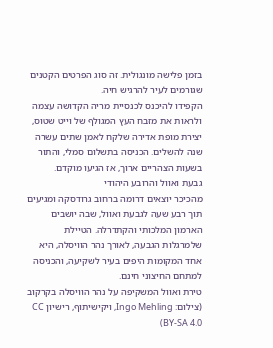בזמן פלישה מונגולית. זה סוג הפרטים הקטנים שגורמים לעיר להרגיש חיה.
הקפידו להיכנס לכנסיית מריה הקדושה עצמה ולראות את מזבח העץ המגולף של וייט שטוס, יצירת מופת אדירה שלקח לאמן שתים עשרה שנה להשלים. הכניסה בתשלום סמלי, והתור בשעות הצהריים ארוך, אז הגיעו מוקדם.
גבעת ואוול והרובע היהודי
מהכיכר יוצאים דרומה ברחוב גרודסקה ומגיעים תוך רבע שעה לגבעת ואוול, שבה יושבים הארמון המלכותי והקתדרלה. הטיילת שלמרגלות הגבעה, לאורך נהר הוויסלה, היא אחד המקומות היפים בעיר לשקיעה, והכניסה למתחם החיצוני חינם.
טירת ואוול המשקיפה על נהר הוויסלה בקרקוב (צילום: Ingo Mehling, ויקישיתוף, רישיון CC BY-SA 4.0)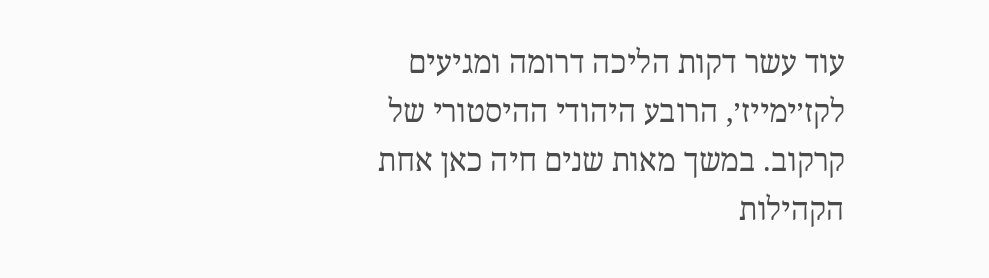עוד עשר דקות הליכה דרומה ומגיעים לקז׳ימייז׳, הרובע היהודי ההיסטורי של קרקוב. במשך מאות שנים חיה כאן אחת הקהילות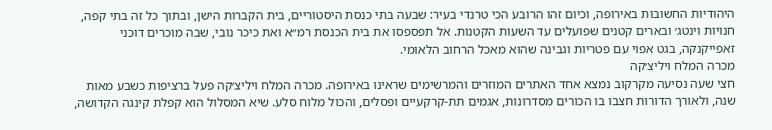היהודיות החשובות באירופה, וכיום זהו הרובע הכי טרנדי בעיר: שבעה בתי כנסת היסטוריים, בית הקברות הישן, ובתוך כל זה בתי קפה, חנויות וינטג׳ ובארים קטנים שפועלים עד השעות הקטנות. אל תפספסו את בית הכנסת רמ״א ואת כיכר נובי, שבה מוכרים דוכני זאפייקנקה, בגט אפוי עם פטריות וגבינה שהוא מאכל הרחוב הלאומי.
מכרה המלח ויליצ׳קה
חצי שעה נסיעה מקרקוב נמצא אחד האתרים המוזרים והמרשימים שראינו באירופה. מכרה המלח ויליצ׳קה פעל ברציפות כשבע מאות שנה, ולאורך הדורות חצבו בו הכורים מסדרונות, אגמים תת-קרקעיים ופסלים, והכול מלוח סלע. שיא המסלול הוא קפלת קינגה הקדושה,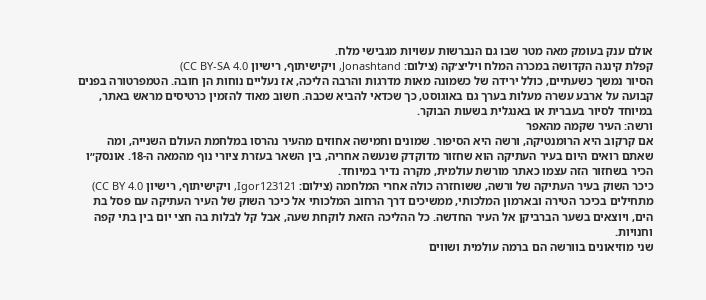אולם ענק בעומק מאה מטר שבו גם הנברשות עשויות מגבישי מלח.
קפלת קינגה הקדושה במכרה המלח ויליצ׳קה (צילום: Jonashtand, ויקישיתוף, רישיון CC BY-SA 4.0)
הסיור נמשך כשעתיים, כולל ירידה של כשמונה מאות מדרגות והרבה הליכה, אז נעליים נוחות הן חובה. הטמפרטורה בפנים קבועה על ארבע עשרה מעלות בערך גם באוגוסט, כך שכדאי להביא שכבה. חשוב מאוד להזמין כרטיסים מראש באתר, במיוחד לסיור בעברית או באנגלית בשעות הבוקר.
ורשה: העיר שקמה מהאפר
אם קרקוב היא הרומנטיקה, ורשה היא הסיפור. שמונים וחמישה אחוזים מהעיר נהרסו במלחמת העולם השנייה, ומה שאתם רואים היום בעיר העתיקה הוא שחזור מדוקדק שנעשה אחריה, בין השאר בעזרת ציורי נוף מהמאה ה-18. אונסק״ו הכיר בשחזור הזה עצמו כאתר מורשת עולמית, מקרה נדיר במיוחד.
כיכר השוק בעיר העתיקה של ורשה, ששוחזרה כולה אחרי המלחמה (צילום: Igor123121, ויקישיתוף, רישיון CC BY 4.0)
מתחילים בכיכר הטירה ובארמון המלכותי, ממשיכים דרך הרחוב המלכותי אל כיכר השוק של העיר העתיקה עם פסל בת הים, ויוצאים בשער הברביקן אל העיר החדשה. כל ההליכה הזאת לוקחת שעה, אבל קל לבלות בה חצי יום בין בתי קפה וחנויות.
שני מוזיאונים בוורשה הם ברמה עולמית ושווים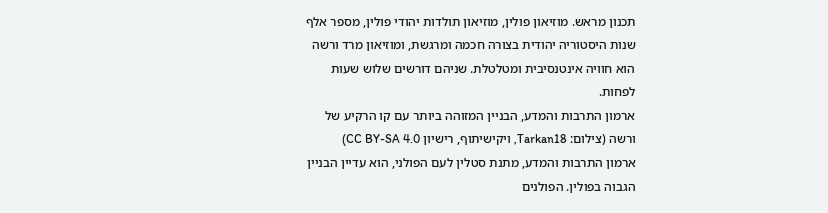תכנון מראש. מוזיאון פולין, מוזיאון תולדות יהודי פולין, מספר אלף שנות היסטוריה יהודית בצורה חכמה ומרגשת, ומוזיאון מרד ורשה הוא חוויה אינטנסיבית ומטלטלת. שניהם דורשים שלוש שעות לפחות.
ארמון התרבות והמדע, הבניין המזוהה ביותר עם קו הרקיע של ורשה (צילום: Tarkan18, ויקישיתוף, רישיון CC BY-SA 4.0)
ארמון התרבות והמדע, מתנת סטלין לעם הפולני, הוא עדיין הבניין הגבוה בפולין. הפולנים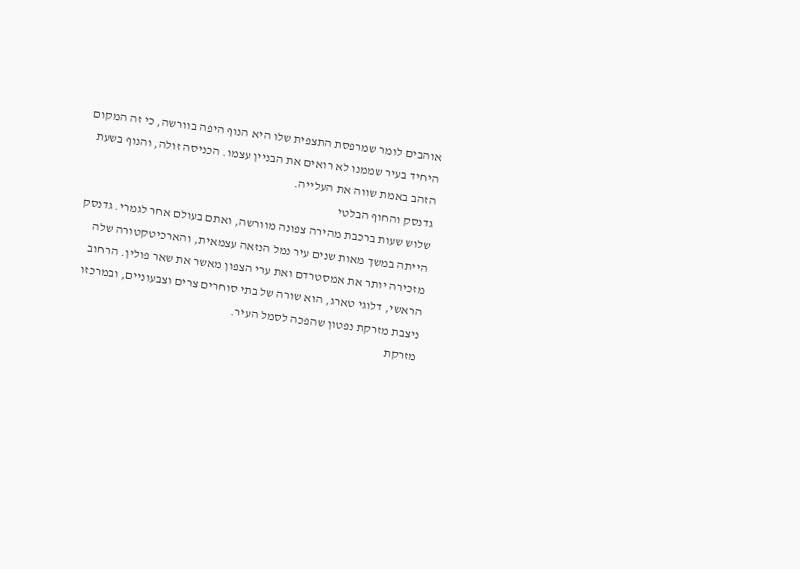אוהבים לומר שמרפסת התצפית שלו היא הנוף היפה בוורשה, כי זה המקום היחיד בעיר שממנו לא רואים את הבניין עצמו. הכניסה זולה, והנוף בשעת הזהב באמת שווה את העלייה.
גדנסק והחוף הבלטי
שלוש שעות ברכבת מהירה צפונה מוורשה, ואתם בעולם אחר לגמרי. גדנסק הייתה במשך מאות שנים עיר נמל הנזאה עצמאית, והארכיטקטורה שלה מזכירה יותר את אמסטרדם ואת ערי הצפון מאשר את שאר פולין. הרחוב הראשי, דלוגי טארג, הוא שורה של בתי סוחרים צרים וצבעוניים, ובמרכזו ניצבת מזרקת נפטון שהפכה לסמל העיר.
מזרקת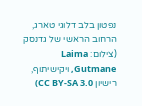נפטון בלב דלוגי טארג, הרחוב הראשי של גדנסק (צילום: Laima Gutmane, ויקישיתוף, רישיון CC BY-SA 3.0)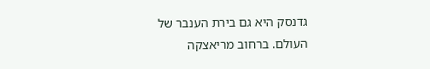גדנסק היא גם בירת הענבר של העולם. ברחוב מריאצקה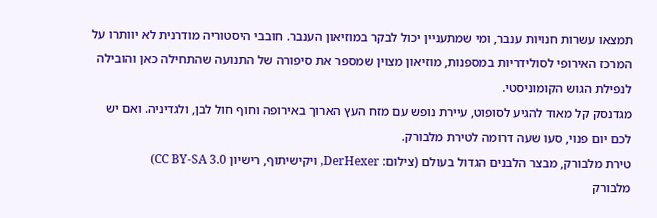תמצאו עשרות חנויות ענבר, ומי שמתעניין יכול לבקר במוזיאון הענבר. חובבי היסטוריה מודרנית לא יוותרו על המרכז האירופי לסולידריות במספנות, מוזיאון מצוין שמספר את סיפורה של התנועה שהתחילה כאן והובילה לנפילת הגוש הקומוניסטי.
מגדנסק קל מאוד להגיע לסופוט, עיירת נופש עם מזח העץ הארוך באירופה וחוף חול לבן, ולגדיניה. ואם יש לכם יום פנוי, סעו שעה דרומה לטירת מלבורק.
טירת מלבורק, מבצר הלבנים הגדול בעולם (צילום: DerHexer, ויקישיתוף, רישיון CC BY-SA 3.0)
מלבורק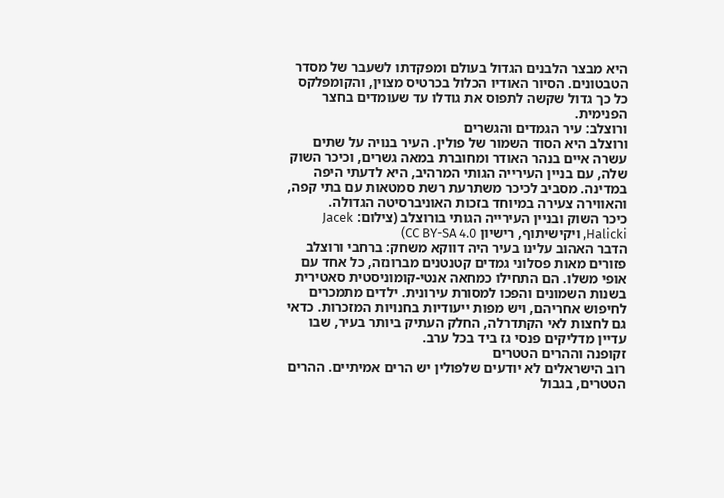היא מבצר הלבנים הגדול בעולם ומפקדתו לשעבר של מסדר הטבטונים. הסיור האודיו הכלול בכרטיס מצוין, והקומפלקס כל כך גדול שקשה לתפוס את גודלו עד שעומדים בחצר הפנימית.
ורוצלב: עיר הגמדים והגשרים
ורוצלב היא הסוד השמור של פולין. העיר בנויה על שתים עשרה איים בנהר האודר ומחוברת במאה גשרים, וכיכר השוק שלה, עם בניין העירייה הגותי המרהיב, היא לדעתי היפה במדינה. מסביב לכיכר משתרעת רשת סמטאות עם בתי קפה, והאווירה צעירה במיוחד בזכות האוניברסיטה הגדולה.
כיכר השוק ובניין העירייה הגותי בורוצלב (צילום: Jacek Halicki, ויקישיתוף, רישיון CC BY-SA 4.0)
הדבר האהוב עלינו בעיר היה דווקא משחק: ברחבי ורוצלב פזורים מאות פסלוני גמדים קטנטנים מברונזה, כל אחד עם אופי משלו. הם התחילו כמחאה אנטי-קומוניסטית סאטירית בשנות השמונים והפכו למסורת עירונית. ילדים מתמכרים לחיפוש אחריהם, ויש מפות ייעודיות בחנויות המזכרות. כדאי גם לחצות לאי הקתדרלה, החלק העתיק ביותר בעיר, שבו עדיין מדליקים פנסי גז ביד בכל ערב.
זקופנה וההרים הטטרים
רוב הישראלים לא יודעים שלפולין יש הרים אמיתיים. ההרים הטטרים, בגבול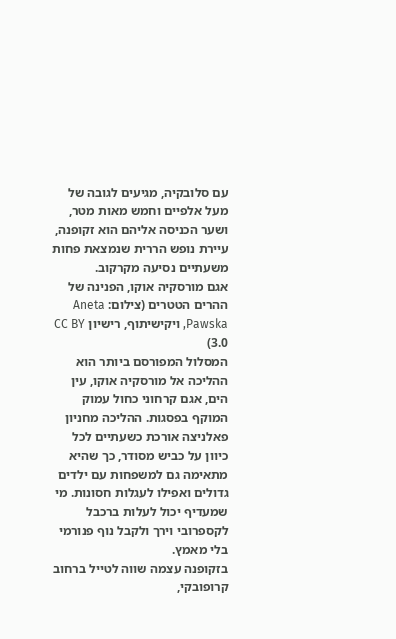עם סלובקיה, מגיעים לגובה של מעל אלפיים וחמש מאות מטר, ושער הכניסה אליהם הוא זקופנה, עיירת נופש הררית שנמצאת פחות משעתיים נסיעה מקרקוב.
אגם מורסקיה אוקו, הפנינה של ההרים הטטרים (צילום: Aneta Pawska, ויקישיתוף, רישיון CC BY 3.0)
המסלול המפורסם ביותר הוא ההליכה אל מורסקיה אוקו, עין הים, אגם קרחוני כחול עמוק המוקף בפסגות. ההליכה מחניון פאלניצה אורכת כשעתיים לכל כיוון על כביש מסודר, כך שהיא מתאימה גם למשפחות עם ילדים גדולים ואפילו לעגלות חסונות. מי שמעדיף יכול לעלות ברכבל לקספרובי וירך ולקבל נוף פנורמי בלי מאמץ.
בזקופנה עצמה שווה לטייל ברחוב קרופובקי,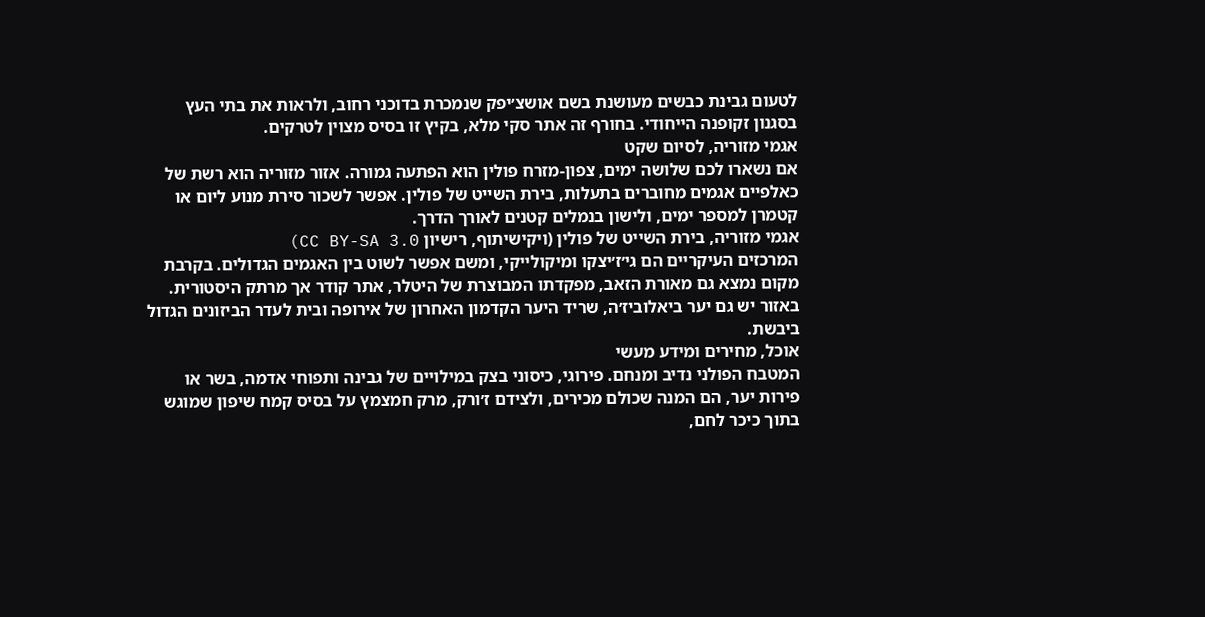לטעום גבינת כבשים מעושנת בשם אושצ׳יפק שנמכרת בדוכני רחוב, ולראות את בתי העץ בסגנון זקופנה הייחודי. בחורף זה אתר סקי מלא, בקיץ זו בסיס מצוין לטרקים.
אגמי מזוריה, לסיום שקט
אם נשארו לכם שלושה ימים, צפון-מזרח פולין הוא הפתעה גמורה. אזור מזוריה הוא רשת של כאלפיים אגמים מחוברים בתעלות, בירת השייט של פולין. אפשר לשכור סירת מנוע ליום או קטמרן למספר ימים, ולישון בנמלים קטנים לאורך הדרך.
אגמי מזוריה, בירת השייט של פולין (ויקישיתוף, רישיון CC BY-SA 3.0)
המרכזים העיקריים הם גי׳ז׳יצקו ומיקולייקי, ומשם אפשר לשוט בין האגמים הגדולים. בקרבת מקום נמצא גם מאורת הזאב, מפקדתו המבוצרת של היטלר, אתר קודר אך מרתק היסטורית. באזור יש גם יער ביאלוביז׳ה, שריד היער הקדמון האחרון של אירופה ובית לעדר הביזונים הגדול ביבשת.
אוכל, מחירים ומידע מעשי
המטבח הפולני נדיב ומנחם. פירוגי, כיסוני בצק במילויים של גבינה ותפוחי אדמה, בשר או פירות יער, הם המנה שכולם מכירים, ולצידם ז׳ורק, מרק חמצמץ על בסיס קמח שיפון שמוגש בתוך כיכר לחם,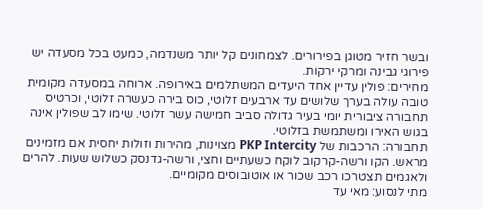ובשר חזיר מטוגן בפירורים. לצמחונים קל יותר משנדמה, כמעט בכל מסעדה יש פירוגי גבינה ומרקי ירקות.
מחירים: פולין עדיין אחד היעדים המשתלמים באירופה. ארוחה במסעדה מקומית טובה עולה בערך שלושים עד ארבעים זלוטי, כוס בירה כעשרה זלוטי, וכרטיס תחבורה ציבורית יומי בעיר גדולה סביב חמישה עשר זלוטי. שימו לב שפולין אינה בגוש האירו ומשתמשת בזלוטי.
תחבורה: הרכבות של PKP Intercity מצוינות, מהירות וזולות יחסית אם מזמינים מראש. הקו ורשה-קרקוב לוקח כשעתיים וחצי, ורשה-גדנסק כשלוש שעות. להרים ולאגמים תצטרכו רכב שכור או אוטובוסים מקומיים.
מתי לנסוע: מאי עד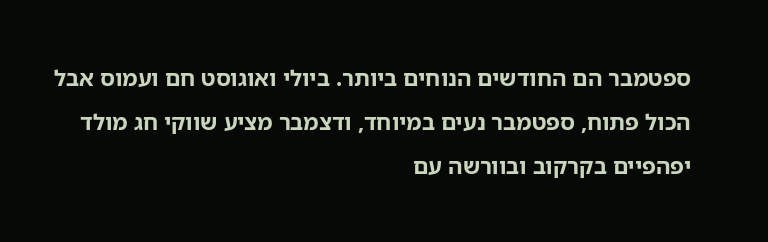ספטמבר הם החודשים הנוחים ביותר. ביולי ואוגוסט חם ועמוס אבל הכול פתוח, ספטמבר נעים במיוחד, ודצמבר מציע שווקי חג מולד יפהפיים בקרקוב ובוורשה עם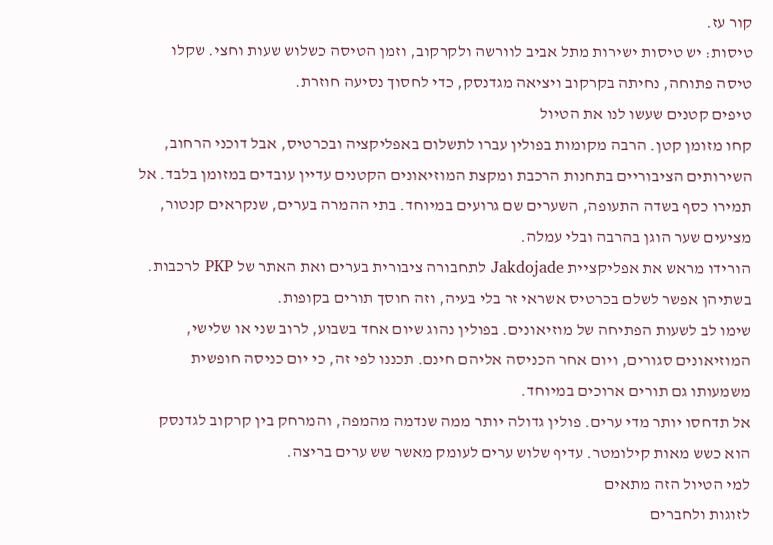קור עז.
טיסות: יש טיסות ישירות מתל אביב לוורשה ולקרקוב, וזמן הטיסה כשלוש שעות וחצי. שקלו טיסה פתוחה, נחיתה בקרקוב ויציאה מגדנסק, כדי לחסוך נסיעה חוזרת.
טיפים קטנים שעשו לנו את הטיול
קחו מזומן קטן. הרבה מקומות בפולין עברו לתשלום באפליקציה ובכרטיס, אבל דוכני הרחוב, השירותים הציבוריים בתחנות הרכבת ומקצת המוזיאונים הקטנים עדיין עובדים במזומן בלבד. אל תמירו כסף בשדה התעופה, השערים שם גרועים במיוחד. בתי ההמרה בערים, שנקראים קנטור, מציעים שער הוגן בהרבה ובלי עמלה.
הורידו מראש את אפליקציית Jakdojade לתחבורה ציבורית בערים ואת האתר של PKP לרכבות. בשתיהן אפשר לשלם בכרטיס אשראי זר בלי בעיה, וזה חוסך תורים בקופות.
שימו לב לשעות הפתיחה של מוזיאונים. בפולין נהוג שיום אחד בשבוע, לרוב שני או שלישי, המוזיאונים סגורים, ויום אחר הכניסה אליהם חינם. תכננו לפי זה, כי יום כניסה חופשית משמעותו גם תורים ארוכים במיוחד.
אל תדחסו יותר מדי ערים. פולין גדולה יותר ממה שנדמה מהמפה, והמרחק בין קרקוב לגדנסק הוא כשש מאות קילומטר. עדיף שלוש ערים לעומק מאשר שש ערים בריצה.
למי הטיול הזה מתאים
לזוגות ולחברים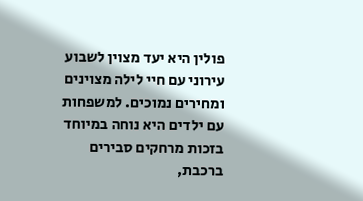פולין היא יעד מצוין לשבוע עירוני עם חיי לילה מצוינים ומחירים נמוכים. למשפחות עם ילדים היא נוחה במיוחד בזכות מרחקים סבירים ברכבת,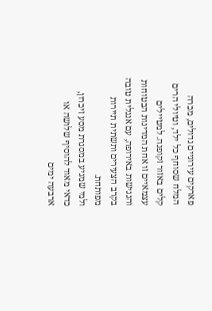פארקים עירוניים גדולים, מכרה המלח שסוחף כל ילד, וטיולי הרים קלים באזור זקופנה. למטיילים עצמאיים זו אחת המדינות הבטוחות והנגישות באירופה, עם אנגלית טובה בקרב הצעירים ותשתית תיירות מפותחת.
ולמי שמגיע במסגרת מסע זיכרון, כדאי מאוד להוסיף שלושה או ארבעה ימים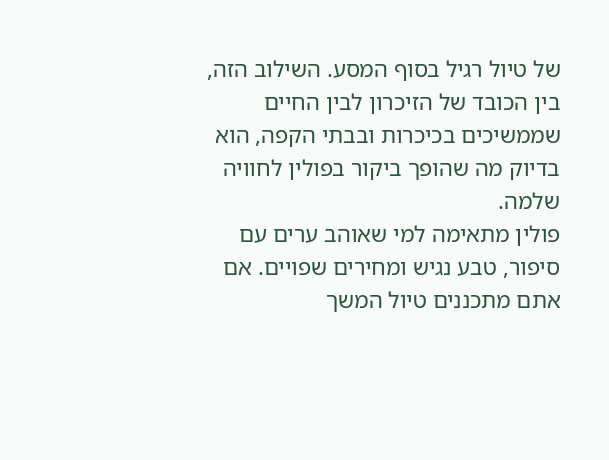של טיול רגיל בסוף המסע. השילוב הזה, בין הכובד של הזיכרון לבין החיים שממשיכים בכיכרות ובבתי הקפה, הוא בדיוק מה שהופך ביקור בפולין לחוויה שלמה.
פולין מתאימה למי שאוהב ערים עם סיפור, טבע נגיש ומחירים שפויים. אם אתם מתכננים טיול המשך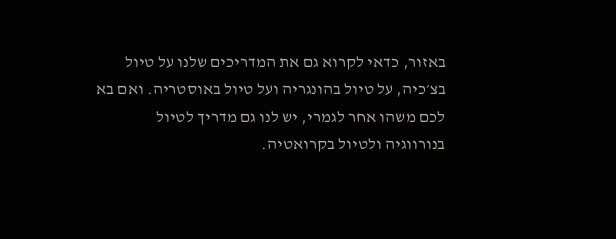באזור, כדאי לקרוא גם את המדריכים שלנו על טיול בצ׳כיה, על טיול בהונגריה ועל טיול באוסטריה. ואם בא לכם משהו אחר לגמרי, יש לנו גם מדריך לטיול בנורווגיה ולטיול בקרואטיה.